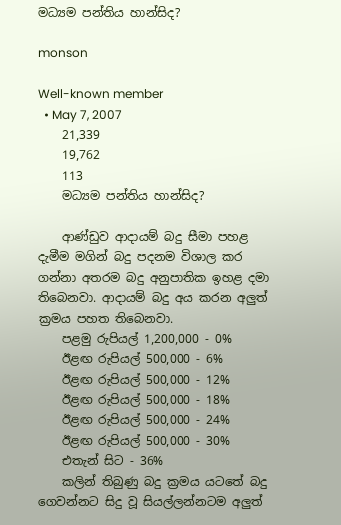මධ්‍යම පන්තිය හාන්සිද?

monson

Well-known member
  • May 7, 2007
    21,339
    19,762
    113
    මධ්‍යම පන්තිය හාන්සිද?

    ආණ්ඩුව ආදායම් බදු සීමා පහළ දැමීම මගින් බදු පදනම විශාල කර ගන්නා අතරම බදු අනුපාතික ඉහළ දමා තිබෙනවා. ආදායම් බදු අය කරන අලුත් ක්‍රමය පහත තිබෙනවා.
    පළමු රුපියල් 1,200,000 - 0%
    ඊළඟ රුපියල් 500,000 - 6%
    ඊළඟ රුපියල් 500,000 - 12%
    ඊළඟ රුපියල් 500,000 - 18%
    ඊළඟ රුපියල් 500,000 - 24%
    ඊළඟ රුපියල් 500,000 - 30%
    එතැන් සිට - 36%
    කලින් තිබුණු බදු ක්‍රමය යටතේ බදු ගෙවන්නට සිදු වූ සියල්ලන්නටම අලුත්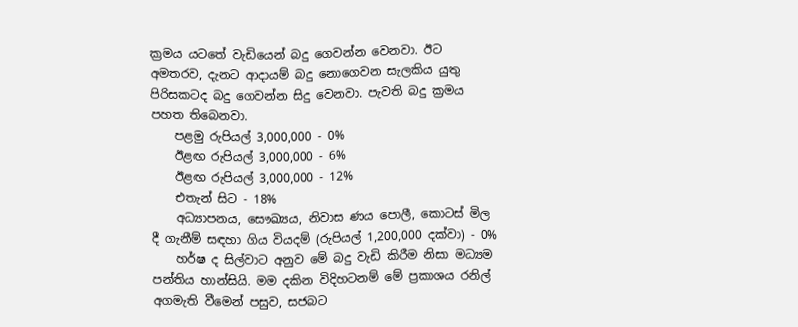ක්‍රමය යටතේ වැඩියෙන් බදු ගෙවන්න වෙනවා. ඊට අමතරව, දැනට ආදායම් බදු නොගෙවන සැලකිය යුතු පිරිසකටද බදු ගෙවන්න සිදු වෙනවා. පැවති බදු ක්‍රමය පහත තිබෙනවා.
    පළමු රුපියල් 3,000,000 - 0%
    ඊළඟ රුපියල් 3,000,000 - 6%
    ඊළඟ රුපියල් 3,000,000 - 12%
    එතැන් සිට - 18%
    අධ්‍යාපනය, සෞඛ්‍යය, නිවාස ණය පොලී, කොටස් මිල දී ගැනීම් සඳහා ගිය වියදම් (රුපියල් 1,200,000 දක්වා) - 0%
    හර්ෂ ද සිල්වාට අනුව මේ බදු වැඩි කිරීම නිසා මධ්‍යම පන්තිය හාන්සියි. මම දකින විදිහටනම් මේ ප්‍රකාශය රනිල් අගමැති වීමෙන් පසුව, සජබට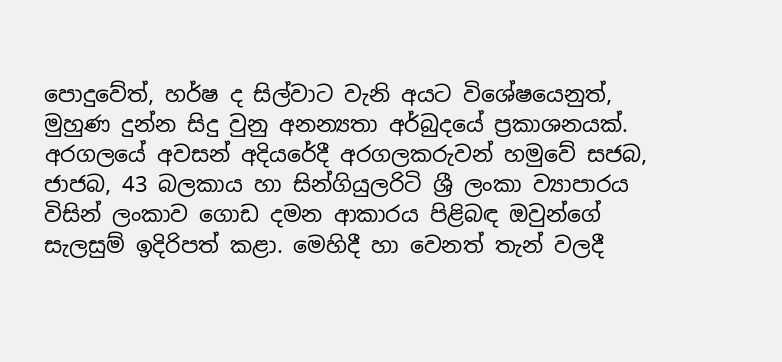පොදුවේත්, හර්ෂ ද සිල්වාට වැනි අයට විශේෂයෙනුත්, මුහුණ දුන්න සිදු වුනු අනන්‍යතා අර්බුදයේ ප්‍රකාශනයක්. අරගලයේ අවසන් අදියරේදී අරගලකරුවන් හමුවේ සජබ, ජාජබ, 43 බලකාය හා සින්ගියුලරිටි ශ්‍රී ලංකා ව්‍යාපාරය විසින් ලංකාව ගොඩ දමන ආකාරය පිළිබඳ ඔවුන්ගේ සැලසුම් ඉදිරිපත් කළා. මෙහිදී හා වෙනත් තැන් වලදී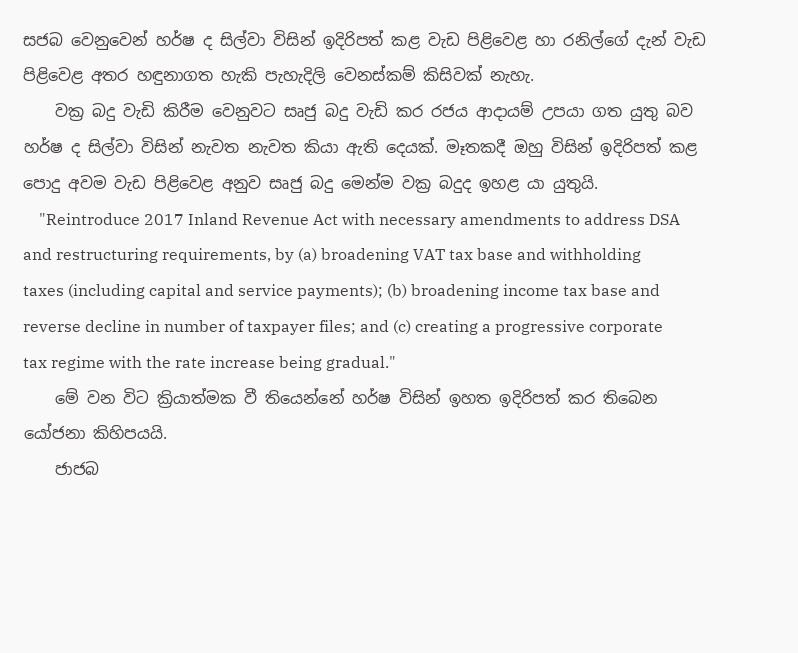සජබ වෙනුවෙන් හර්ෂ ද සිල්වා විසින් ඉදිරිපත් කළ වැඩ පිළිවෙළ හා රනිල්ගේ දැන් වැඩ පිළිවෙළ අතර හඳුනාගත හැකි පැහැදිලි වෙනස්කම් කිසිවක් නැහැ.
    වක්‍ර බදු වැඩි කිරීම වෙනුවට සෘජු බදු වැඩි කර රජය ආදායම් උපයා ගත යුතු බව හර්ෂ ද සිල්වා විසින් නැවත නැවත කියා ඇති දෙයක්. මෑතකදී ඔහු විසින් ඉදිරිපත් කළ පොදු අවම වැඩ පිළිවෙළ අනුව සෘජු බදු මෙන්ම වක්‍ර බදුද ඉහළ යා යුතුයි.
    "Reintroduce 2017 Inland Revenue Act with necessary amendments to address DSA and restructuring requirements, by (a) broadening VAT tax base and withholding taxes (including capital and service payments); (b) broadening income tax base and reverse decline in number of taxpayer files; and (c) creating a progressive corporate tax regime with the rate increase being gradual."
    මේ වන විට ක්‍රියාත්මක වී තියෙන්නේ හර්ෂ විසින් ඉහත ඉදිරිපත් කර තිබෙන යෝජනා කිහිපයයි.
    ජාජබ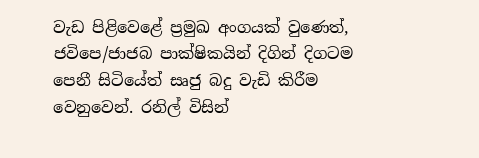වැඩ පිළිවෙළේ ප්‍රමුඛ අංගයක් වුණෙත්, ජවිපෙ/ජාජබ පාක්ෂිකයින් දිගින් දිගටම පෙනී සිටියේත් සෘජු බදු වැඩි කිරීම වෙනුවෙන්. රනිල් විසින්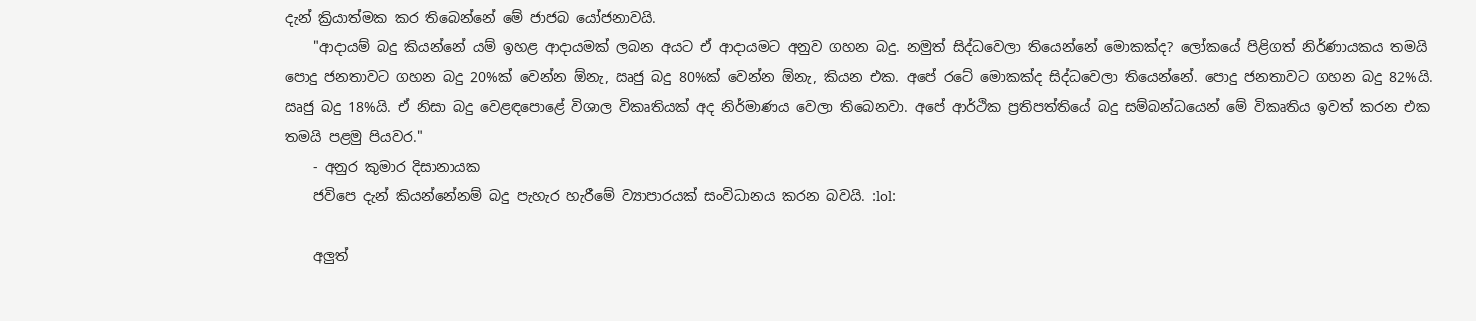දැන් ක්‍රියාත්මක කර තිබෙන්නේ මේ ජාජබ යෝජනාවයි.
    "ආදායම් බදු කියන්නේ යම් ඉහළ ආදායමක් ලබන අයට ඒ ආදායමට අනුව ගහන බදු. නමුත් සිද්ධවෙලා තියෙන්නේ මොකක්ද? ලෝකයේ පිළිගත් නිර්ණායකය තමයි පොදු ජනතාවට ගහන බදු 20%ක් වෙන්න ඕනැ, ඍජු බදු 80%ක් වෙන්න ඕනැ, කියන එක. අපේ රටේ මොකක්ද සිද්ධවෙලා තියෙන්නේ. පොදු ජනතාවට ගහන බදු 82%යි. ඍජු බදු 18%යි. ඒ නිසා බදු වෙළඳපොළේ විශාල විකෘතියක් අද නිර්මාණය වෙලා තිබෙනවා. අපේ ආර්ථික ප්‍රතිපත්තියේ බදු සම්බන්ධයෙන් මේ විකෘතිය ඉවත් කරන එක තමයි පළමු පියවර."
    - අනුර කුමාර දිසානායක
    ජවිපෙ දැන් කියන්නේනම් බදු පැහැර හැරීමේ ව්‍යාපාරයක් සංවිධානය කරන බවයි. :lol:

    අලුත්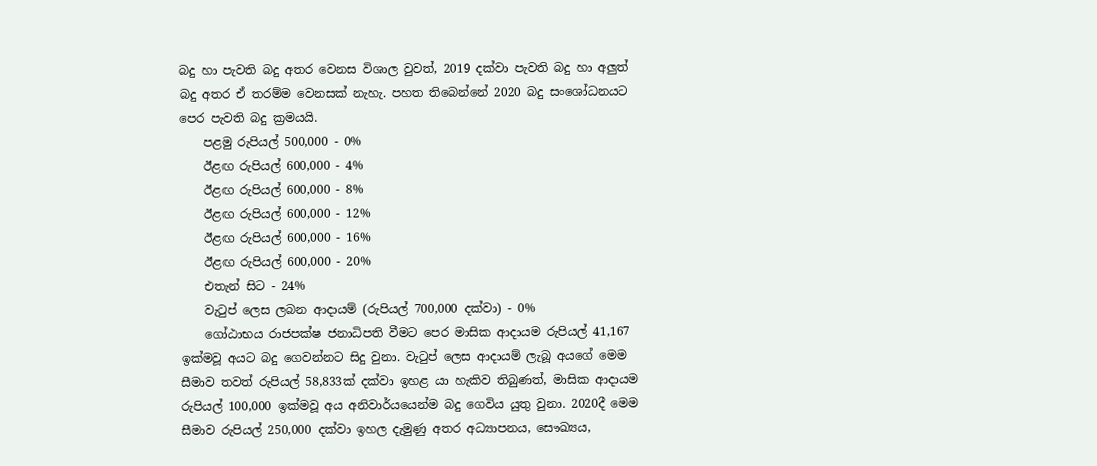බදු හා පැවති බදු අතර වෙනස විශාල වුවත්, 2019 දක්වා පැවති බදු හා අලුත් බදු අතර ඒ තරම්ම වෙනසක් නැහැ. පහත තිබෙන්නේ 2020 බදු සංශෝධනයට පෙර පැවති බදු ක්‍රමයයි.
    පළමු රුපියල් 500,000 - 0%
    ඊළඟ රුපියල් 600,000 - 4%
    ඊළඟ රුපියල් 600,000 - 8%
    ඊළඟ රුපියල් 600,000 - 12%
    ඊළඟ රුපියල් 600,000 - 16%
    ඊළඟ රුපියල් 600,000 - 20%
    එතැන් සිට - 24%
    වැටුප් ලෙස ලබන ආදායම් (රුපියල් 700,000 දක්වා) - 0%
    ගෝඨාභය රාජපක්ෂ ජනාධිපති වීමට පෙර මාසික ආදායම රුපියල් 41,167 ඉක්මවූ අයට බදු ගෙවන්නට සිදු වුනා. වැටුප් ලෙස ආදායම් ලැබූ අයගේ මෙම සීමාව තවත් රුපියල් 58,833ක් දක්වා ඉහළ යා හැකිව තිබුණත්, මාසික ආදායම රුපියල් 100,000 ඉක්මවූ අය අනිවාර්යයෙන්ම බදු ගෙවිය යුතු වුනා. 2020දී මෙම සීමාව රුපියල් 250,000 දක්වා ඉහල දැමුණු අතර අධ්‍යාපනය, සෞඛ්‍යය,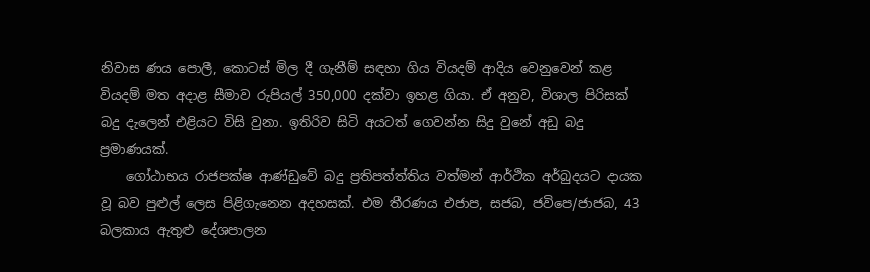නිවාස ණය පොලී, කොටස් මිල දී ගැනීම් සඳහා ගිය වියදම් ආදිය වෙනුවෙන් කළ වියදම් මත අදාළ සීමාව රුපියල් 350,000 දක්වා ඉහළ ගියා. ඒ අනුව, විශාල පිරිසක් බදු දැලෙන් එළියට විසි වුනා. ඉතිරිව සිටි අයටත් ගෙවන්න සිදු වුනේ අඩු බදු ප්‍රමාණයක්.
    ගෝඨාභය රාජපක්ෂ ආණ්ඩුවේ බදු ප්‍රතිපත්ත්තිය වත්මන් ආර්ථික අර්බුදයට දායක වූ බව පුළුල් ලෙස පිළිගැනෙන අදහසක්. එම තීරණය එජාප, සජබ, ජවිපෙ/ජාජබ, 43 බලකාය ඇතුළු දේශපාලන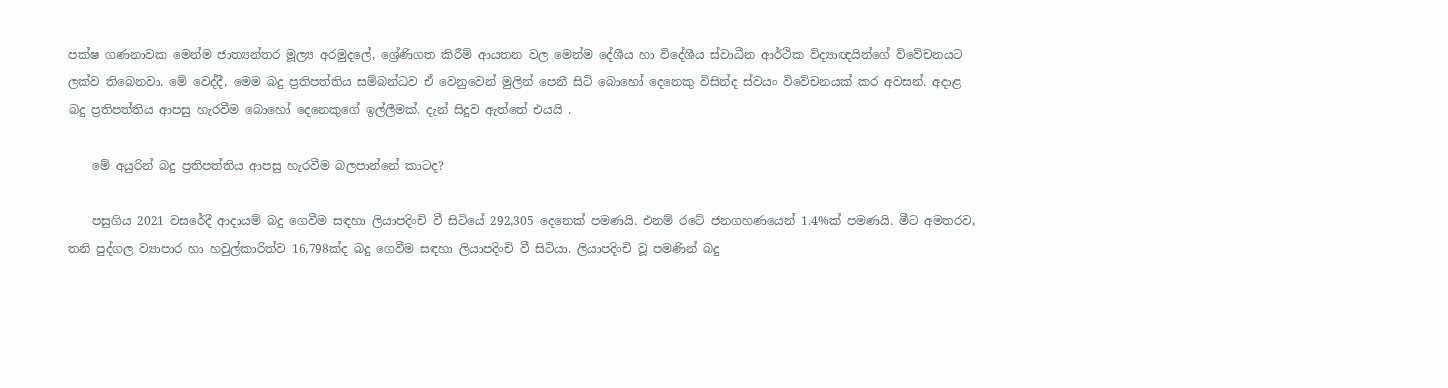පක්ෂ ගණනාවක මෙන්ම ජාත්‍යන්තර මූල්‍ය අරමුදලේ, ශ්‍රේණිගත කිරීම් ආයතන වල මෙන්ම දේශීය හා විදේශීය ස්වාධීන ආර්ථික විද්‍යාඥයින්ගේ විවේචනයට ලක්ව තිබෙනවා. මේ වෙද්දී, මෙම බදු ප්‍රතිපත්තිය සම්බන්ධව ඒ වෙනුවෙන් මුලින් පෙනී සිටි බොහෝ දෙනෙකු විසින්ද ස්වයං විවේචනයක් කර අවසන්. අදාළ බදු ප්‍රතිපත්තිය ආපසු හැරවීම බොහෝ දෙනෙකුගේ ඉල්ලීමක්. දැන් සිදුව ඇත්තේ එයයි .

    මේ අයුරින් බදු ප්‍රතිපත්තිය ආපසු හැරවීම බලපාන්නේ කාටද?

    පසුගිය 2021 වසරේදී ආදායම් බදු ගෙවීම සඳහා ලියාපදිංචි වී සිටියේ 292,305 දෙනෙක් පමණයි. එනම් රටේ ජනගහණයෙන් 1.4%ක් පමණයි. මීට අමතරව, තනි පුද්ගල ව්‍යාපාර හා හවුල්කාරිත්ව 16,798ක්ද බදු ගෙවීම සඳහා ලියාපදිංචි වී සිටියා. ලියාපදිංචි වූ පමණින් බදු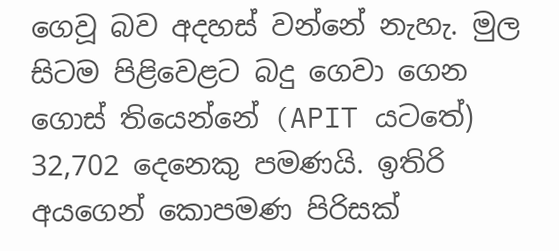ගෙවූ බව අදහස් වන්නේ නැහැ. මුල සිටම පිළිවෙළට බදු ගෙවා ගෙන ගොස් තියෙන්නේ (APIT යටතේ) 32,702 දෙනෙකු පමණයි. ඉතිරි අයගෙන් කොපමණ පිරිසක්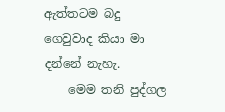ඇත්තටම බදු ගෙවුවාද කියා මා දන්නේ නැහැ.
    මෙම තනි පුද්ගල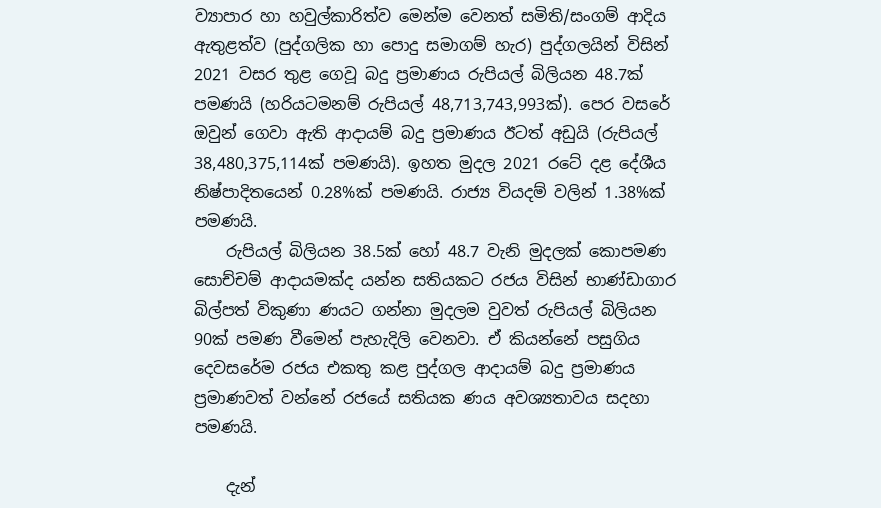ව්‍යාපාර හා හවුල්කාරිත්ව මෙන්ම වෙනත් සමිති/සංගම් ආදිය ඇතුළත්ව (පුද්ගලික හා පොදු සමාගම් හැර) පුද්ගලයින් විසින් 2021 වසර තුළ ගෙවූ බදු ප්‍රමාණය රුපියල් බිලියන 48.7ක් පමණයි (හරියටමනම් රුපියල් 48,713,743,993ක්). පෙර වසරේ ඔවුන් ගෙවා ඇති ආදායම් බදු ප්‍රමාණය ඊටත් අඩුයි (රුපියල් 38,480,375,114ක් පමණයි). ඉහත මුදල 2021 රටේ දළ දේශීය නිෂ්පාදිතයෙන් 0.28%ක් පමණයි. රාජ්‍ය වියදම් වලින් 1.38%ක් පමණයි.
    රුපියල් බිලියන 38.5ක් හෝ 48.7 වැනි මුදලක් කොපමණ සොච්චම් ආදායමක්ද යන්න සතියකට රජය විසින් භාණ්ඩාගාර බිල්පත් විකුණා ණයට ගන්නා මුදලම වුවත් රුපියල් බිලියන 90ක් පමණ වීමෙන් පැහැදිලි වෙනවා. ඒ කියන්නේ පසුගිය දෙවසරේම රජය එකතු කළ පුද්ගල ආදායම් බදු ප්‍රමාණය ප්‍රමාණවත් වන්නේ රජයේ සතියක ණය අවශ්‍යතාවය සදහා පමණයි.

    දැන්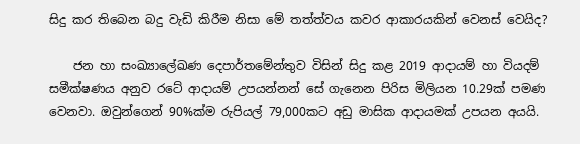සිදු කර තිබෙන බදු වැඩි කිරීම නිසා මේ තත්ත්වය කවර ආකාරයකින් වෙනස් වෙයිද?

    ජන හා සංඛ්‍යාලේඛණ දෙපාර්තමේන්තුව විසින් සිදු කළ 2019 ආදායම් හා වියදම් සමීක්ෂණය අනුව රටේ ආදායම් උපයන්නන් සේ ගැනෙන පිරිස මිලියන 10.29ක් පමණ වෙනවා. ඔවුන්ගෙන් 90%ක්ම රුපියල් 79,000කට අඩු මාසික ආදායමක් උපයන අයයි.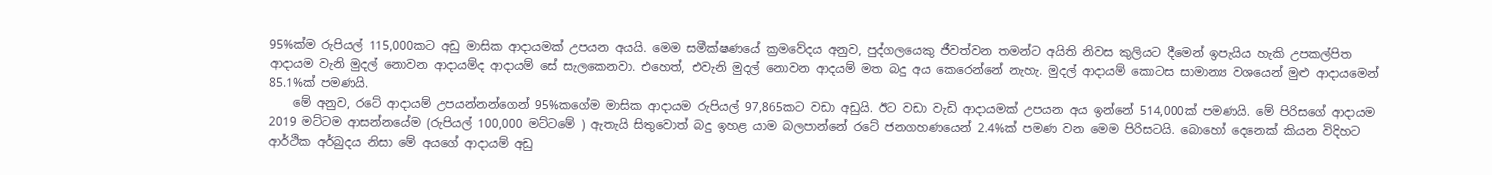95%ක්ම රුපියල් 115,000කට අඩු මාසික ආදායමක් උපයන අයයි. මෙම සමීක්ෂණයේ ක්‍රමවේදය අනුව, පුද්ගලයෙකු ජීවත්වන තමන්ට අයිති නිවස කුලියට දීමෙන් ඉපැයිය හැකි උපකල්පිත ආදායම වැනි මුදල් නොවන ආදායම්ද ආදායම් සේ සැලකෙනවා. එහෙත්, එවැනි මුදල් නොවන ආදයම් මත බදු අය කෙරෙන්නේ නැහැ. මුදල් ආදායම් කොටස සාමාන්‍ය වශයෙන් මුළු ආදායමෙන් 85.1%ක් පමණයි.
    මේ අනුව, රටේ ආදායම් උපයන්නන්ගෙන් 95%කගේම මාසික ආදායම රුපියල් 97,865කට වඩා අඩුයි. ඊට වඩා වැඩි ආදායමක් උපයන අය ඉන්නේ 514,000ක් පමණයි. මේ පිරිසගේ ආදායම 2019 මට්ටම ආසන්නයේම (රුපියල් 100,000 මට්ටමේ ) ඇතැයි සිතුවොත් බදු ඉහළ යාම බලපාන්නේ රටේ ජනගහණයෙන් 2.4%ක් පමණ වන මෙම පිරිසටයි. බොහෝ දෙනෙක් කියන විදිහට ආර්ථික අර්බුදය නිසා මේ අයගේ ආදායම් අඩු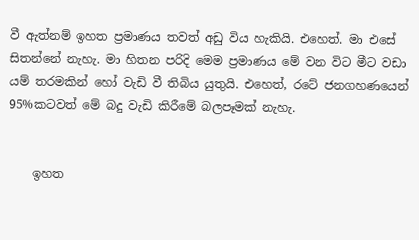වී ඇත්නම් ඉහත ප්‍රමාණය තවත් අඩු විය හැකියි. එහෙත්. මා එසේ සිතන්නේ නැහැ. මා හිතන පරිදි මෙම ප්‍රමාණය මේ වන විට මීට වඩා යම් තරමකින් හෝ වැඩි වී තිබිය යුතුයි. එහෙත්, රටේ ජනගහණයෙන් 95%කටවත් මේ බදු වැඩි කිරීමේ බලපෑමක් නැහැ.


    ඉහත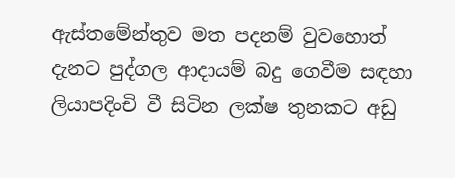ඇස්තමේන්තුව මත පදනම් වුවහොත් දැනට පුද්ගල ආදායම් බදු ගෙවීම සඳහා ලියාපදිංචි වී සිටින ලක්ෂ තුනකට අඩු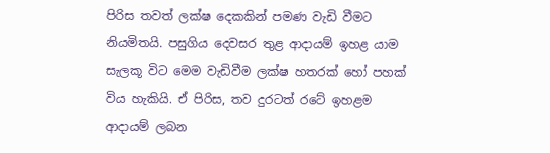පිරිස තවත් ලක්ෂ දෙකකින් පමණ වැඩි වීමට නියමිතයි. පසුගිය දෙවසර තුළ ආදායම් ඉහළ යාම සැලකූ විට මෙම වැඩිවීම ලක්ෂ හතරක් හෝ පහක් විය හැකියි. ඒ පිරිස, තව දුරටත් රටේ ඉහළම ආදායම් ලබන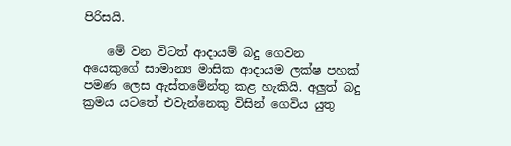පිරිසයි.

    මේ වන විටත් ආදායම් බදු ගෙවන අයෙකුගේ සාමාන්‍ය මාසික ආදායම ලක්ෂ පහක් පමණ ලෙස ඇස්තමේන්තු කළ හැකියි. අලුත් බදු ක්‍රමය යටතේ එවැන්නෙකු විසින් ගෙවිය යුතු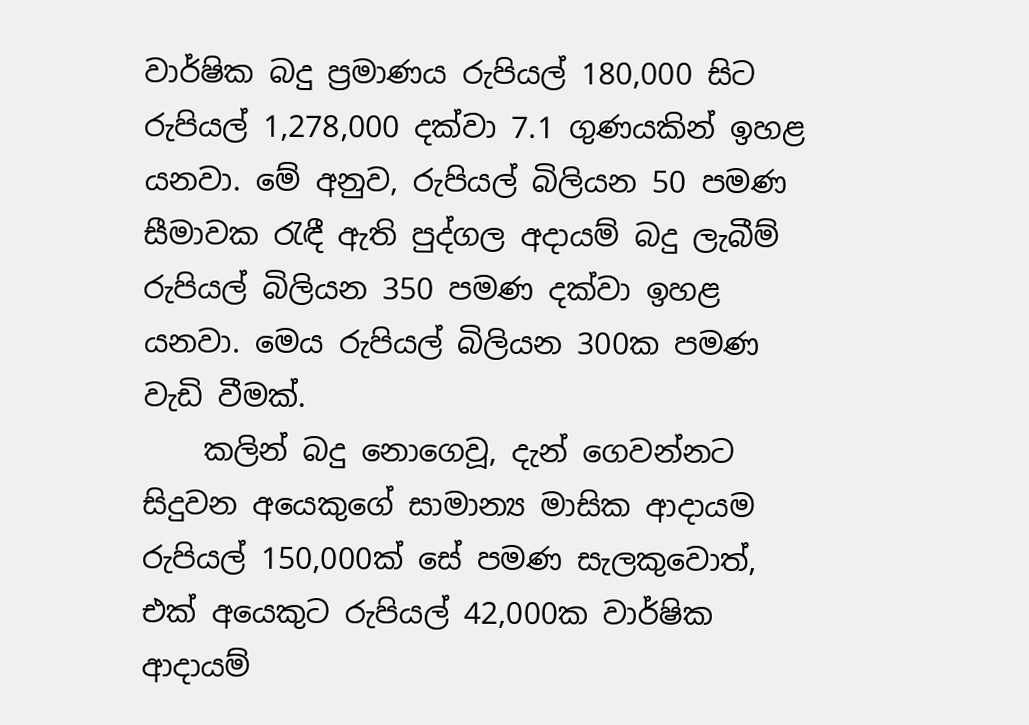වාර්ෂික බදු ප්‍රමාණය රුපියල් 180,000 සිට රුපියල් 1,278,000 දක්වා 7.1 ගුණයකින් ඉහළ යනවා. මේ අනුව, රුපියල් බිලියන 50 පමණ සීමාවක රැඳී ඇති පුද්ගල අදායම් බදු ලැබීම් රුපියල් බිලියන 350 පමණ දක්වා ඉහළ යනවා. මෙය රුපියල් බිලියන 300ක පමණ වැඩි වීමක්.
    කලින් බදු නොගෙවූ, දැන් ගෙවන්නට සිදුවන අයෙකුගේ සාමාන්‍ය මාසික ආදායම රුපියල් 150,000ක් සේ පමණ සැලකුවොත්, එක් අයෙකුට රුපියල් 42,000ක වාර්ෂික ආදායම්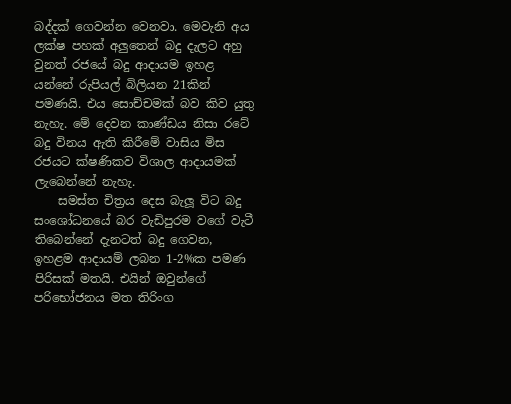බද්දක් ගෙවන්න වෙනවා. මෙවැනි අය ලක්ෂ පහක් අලුතෙන් බදු දැලට අහු වුනත් රජයේ බදු ආදායම ඉහළ යන්නේ රුපියල් බිලියන 21කින් පමණයි. එය සොච්චමක් බව කිව යුතු නැහැ. මේ දෙවන කාණ්ඩය නිසා රටේ බදු විනය ඇති කිරීමේ වාසිය මිස රජයට ක්ෂණිකව විශාල ආදායමක් ලැබෙන්නේ නැහැ.
    සමස්ත චිත්‍රය දෙස බැලූ විට බදු සංශෝධනයේ බර වැඩිපුරම වගේ වැටී තිබෙන්නේ දැනටත් බදු ගෙවන, ඉහළම ආදායම් ලබන 1-2%ක පමණ පිරිසක් මතයි. එයින් ඔවුන්ගේ පරිභෝජනය මත තිරිංග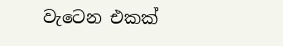වැටෙන එකක්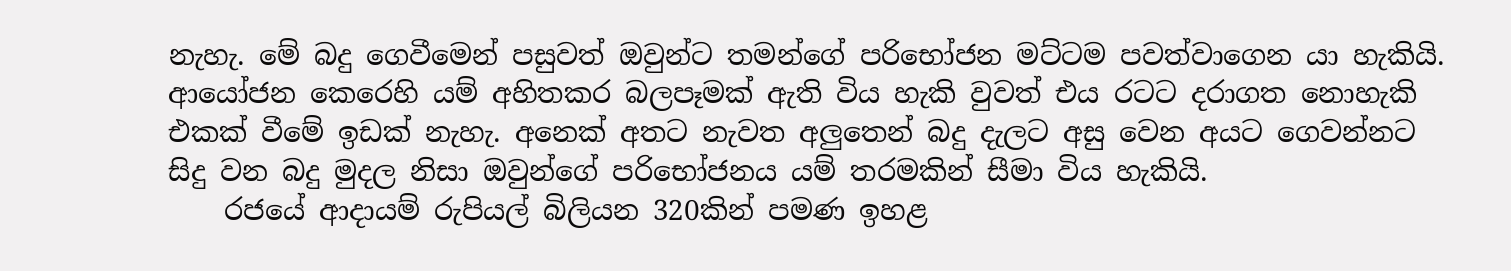නැහැ. මේ බදු ගෙවීමෙන් පසුවත් ඔවුන්ට තමන්ගේ පරිභෝජන මට්ටම පවත්වාගෙන යා හැකියි. ආයෝජන කෙරෙහි යම් අහිතකර බලපෑමක් ඇති විය හැකි වුවත් එය රටට දරාගත නොහැකි එකක් වීමේ ඉඩක් නැහැ. අනෙක් අතට නැවත අලුතෙන් බදු දැලට අසු වෙන අයට ගෙවන්නට සිදු වන බදු මුදල නිසා ඔවුන්ගේ පරිභෝජනය යම් තරමකින් සීමා විය හැකියි.
    රජයේ ආදායම් රුපියල් බිලියන 320කින් පමණ ඉහළ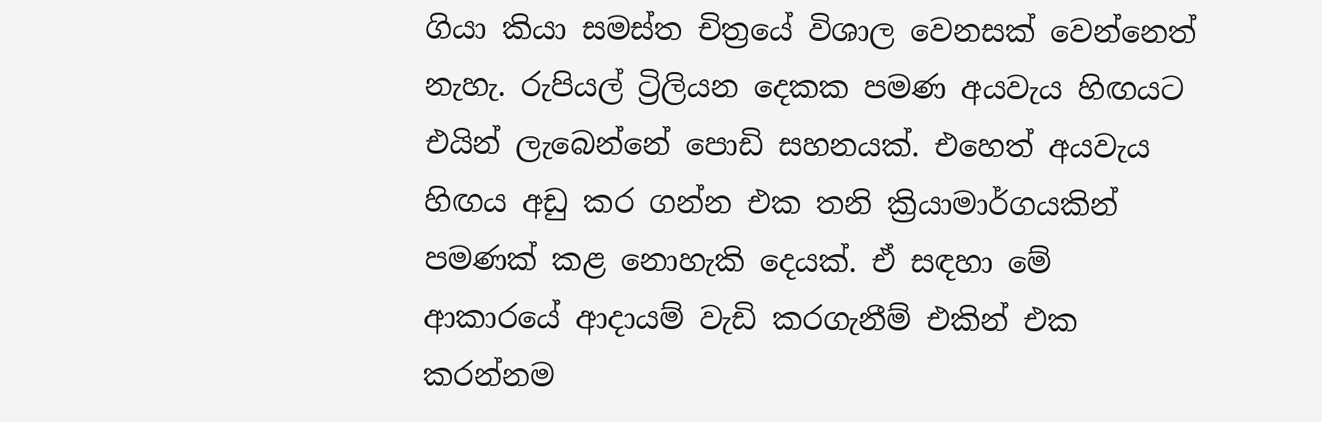ගියා කියා සමස්ත චිත්‍රයේ විශාල වෙනසක් වෙන්නෙත් නැහැ. රුපියල් ට්‍රිලියන දෙකක පමණ අයවැය හිඟයට එයින් ලැබෙන්නේ පොඩි සහනයක්. එහෙත් අයවැය හිඟය අඩු කර ගන්න එක තනි ක්‍රියාමාර්ගයකින් පමණක් කළ නොහැකි දෙයක්. ඒ සඳහා මේ ආකාරයේ ආදායම් වැඩි කරගැනීම් එකින් එක කරන්නම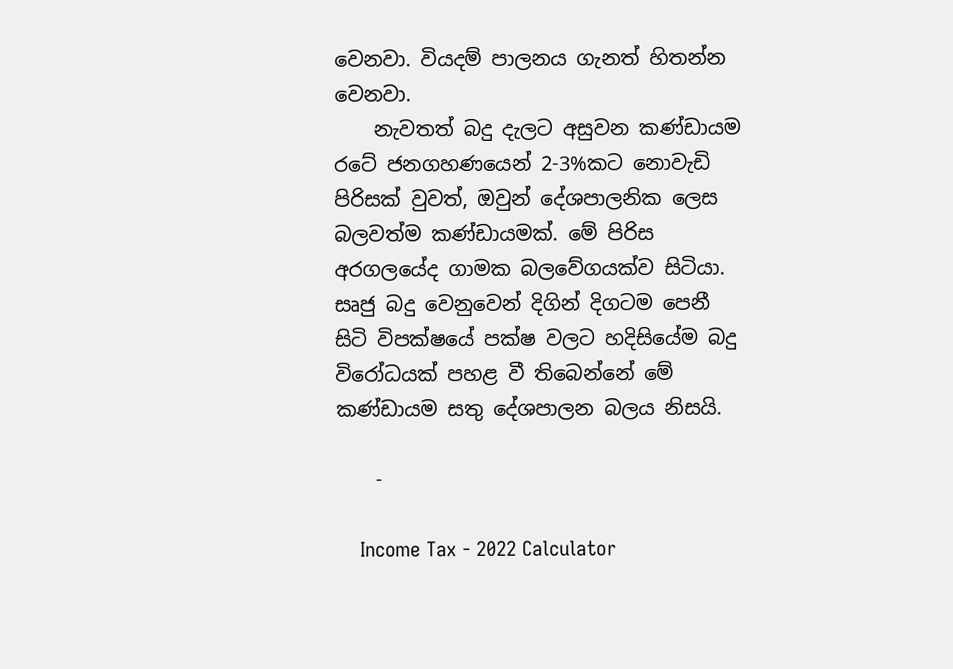වෙනවා. වියදම් පාලනය ගැනත් හිතන්න වෙනවා.
    නැවතත් බදු දැලට අසුවන කණ්ඩායම රටේ ජනගහණයෙන් 2-3%කට නොවැඩි පිරිසක් වුවත්, ඔවුන් දේශපාලනික ලෙස බලවත්ම කණ්ඩායමක්. මේ පිරිස අරගලයේද ගාමක බලවේගයක්ව සිටියා. සෘජු බදු වෙනුවෙන් දිගින් දිගටම පෙනී සිටි විපක්ෂයේ පක්ෂ වලට හදිසියේම බදු විරෝධයක් පහළ වී තිබෙන්නේ මේ කණ්ඩායම සතු දේශපාලන බලය නිසයි.

    -

    Income Tax - 2022 Calculator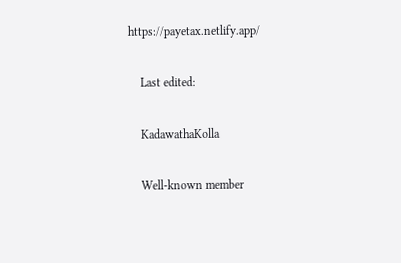https://payetax.netlify.app/

    Last edited:

    KadawathaKolla

    Well-known member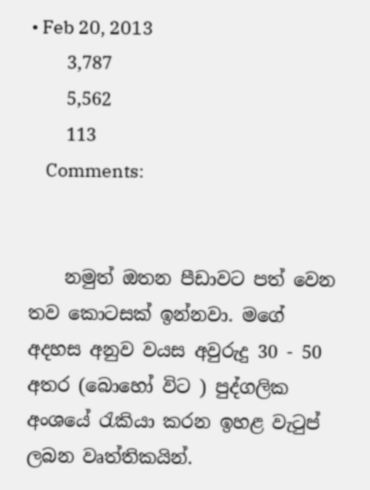• Feb 20, 2013
    3,787
    5,562
    113
    Comments:


    නමුත් ඔතන පීඩාවට පත් වෙන තව කොටසක් ඉන්නවා. මගේ අදහස අනුව වයස අවුරුදු 30 - 50 අතර (බොහෝ විට ) පුද්ගලික අංශයේ රැකියා කරන ඉහළ වැටුප් ලබන වෘත්තිකයින්.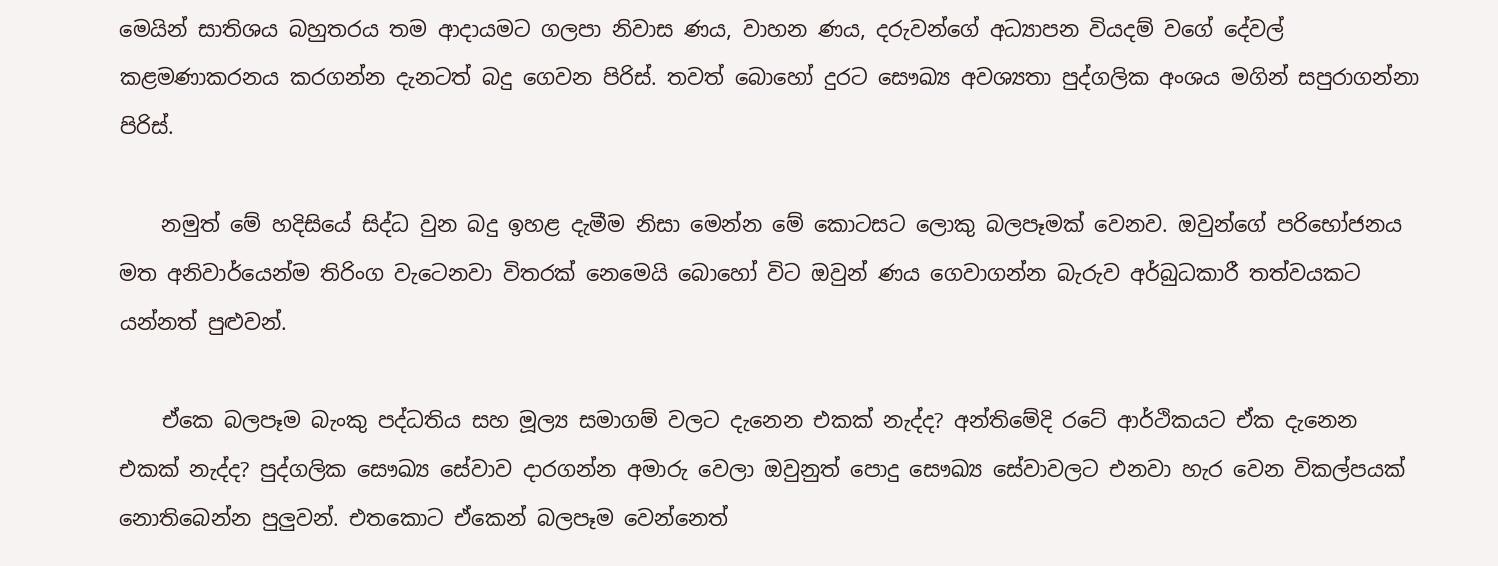මෙයින් සාතිශය බහුතරය තම ආදායමට ගලපා නිවාස ණය, වාහන ණය, දරුවන්ගේ අධ්‍යාපන වියදම් වගේ දේවල් කළමණාකරනය කරගන්න දැනටත් බදු ගෙවන පිරිස්. තවත් බොහෝ දුරට සෞඛ්‍ය අවශ්‍යතා පුද්ගලික අංශය මගින් සපුරාගන්නා පිරිස්.

    නමුත් මේ හදිසියේ සිද්ධ වුන බදු ඉහළ දැමීම නිසා මෙන්න මේ කොටසට ලොකු බලපෑමක් වෙනව. ඔවුන්ගේ පරිභෝජනය මත අනිවාර්යෙන්ම තිරිංග වැටෙනවා විතරක් නෙමෙයි බොහෝ විට ඔවුන් ණය ගෙවාගන්න බැරුව අර්බුධකාරී තත්වයකට යන්නත් පුළුවන්.

    ඒකෙ බලපෑම බැංකු පද්ධතිය සහ මූල්‍ය සමාගම් වලට දැනෙන එකක් නැද්ද? අන්තිමේදි රටේ ආර්ථිකයට ඒක දැනෙන එකක් නැද්ද? පුද්ගලික සෞඛ්‍ය සේවාව දාරගන්න අමාරු වෙලා ඔවුනුත් පොදු සෞඛ්‍ය සේවාවලට එනවා හැර වෙන විකල්පයක් නොතිබෙන්න පුලුවන්. එතකොට ඒකෙන් බලපෑම වෙන්නෙත්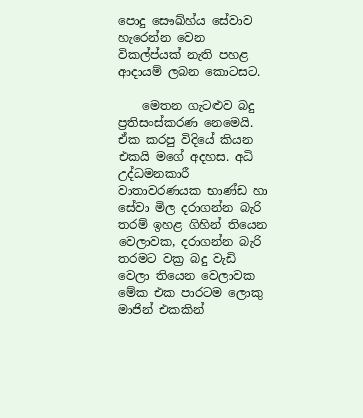පොදු සෞඛ්හ්ය සේවාව හැරෙන්න වෙන විකල්ප්යක් නැති පහළ ආදායම් ලබන කොටසට.

    මෙතන ගැටළුව බදු ප්‍රතිසංස්කරණ නෙමෙයි. ඒක කරපු විදියේ කියන එකයි මගේ අදහස. අධි උද්ධමනකාරී වාතාවරණයක භාණ්ඩ හා සේවා මිල දරාගන්න බැරි තරම් ඉහළ ගිහින් තියෙන වෙලාවක, දරාගන්න බැරි තරමට වක්‍ර බදු වැඩි වෙලා තියෙන වෙලාවක මේක එක පාරටම ලොකු මාජින් එකකින්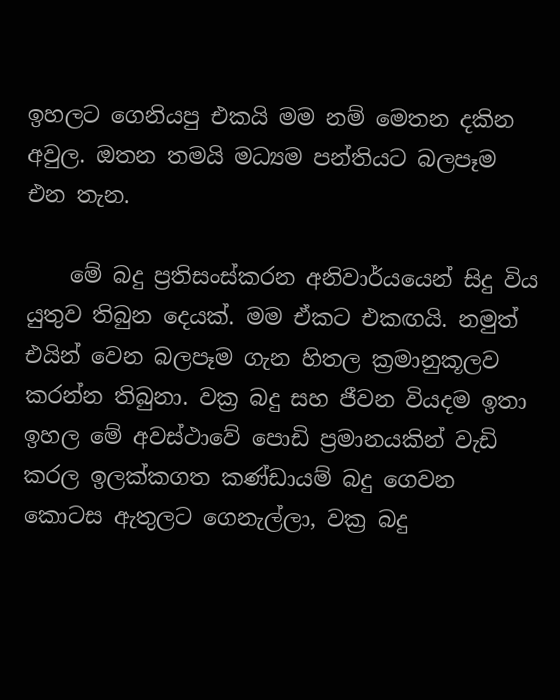ඉහලට ගෙනියපු එකයි මම නම් මෙතන දකින අවුල. ඔතන තමයි මධ්‍යම පන්තියට බලපෑම එන තැන.

    මේ බදු ප්‍රතිසංස්කරන අනිවාර්යයෙන් සිදු විය යුතුව තිබුන දෙයක්. මම ඒකට එකඟයි. නමුත් එයින් වෙන බලපෑම ගැන හිතල ක්‍රමානුකූලව කරන්න තිබුනා. වක්‍ර බදු සහ ජීවන වියදම ඉතා ඉහල මේ අවස්ථාවේ පොඩි ප්‍රමානයකින් වැඩි කරල ඉලක්කගත කණ්ඩායම් බදු ගෙවන කොටස ඇතුලට ගෙනැල්ලා, වක්‍ර බදු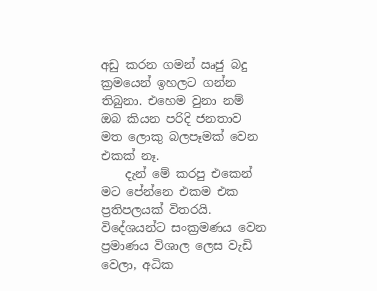අඩු කරන ගමන් ඍජු බදු ක්‍රමයෙන් ඉහලට ගන්න තිබුනා. එහෙම වුනා නම් ඔබ කියන පරිදි ජනතාව මත ලොකු බලපෑමක් වෙන එකක් නෑ.
    දැන් මේ කරපු එකෙන් මට පේන්නෙ එකම එක ප්‍රතිපලයක් විතරයි. විදේශයන්ට සංක්‍රමණය වෙන ප්‍රමාණය විශාල ලෙස වැඩි වෙලා, අධික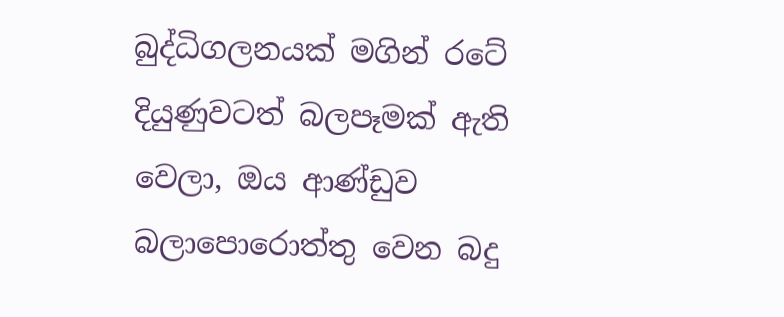බුද්ධිගලනයක් මගින් රටේ දියුණුවටත් බලපෑමක් ඇති වෙලා, ඔය ආණ්ඩුව බලාපොරොත්තු වෙන බදු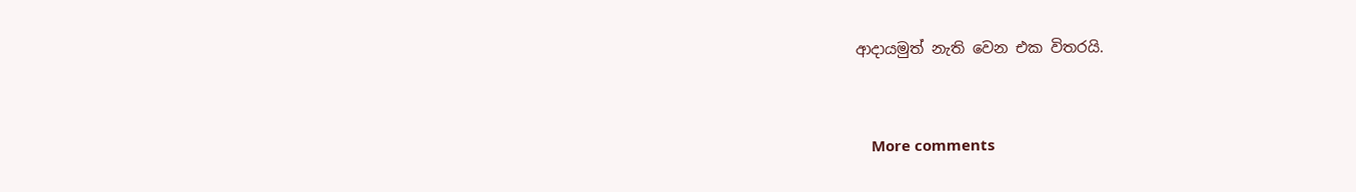ආදායමුත් නැති වෙන එක විතරයි.


    More comments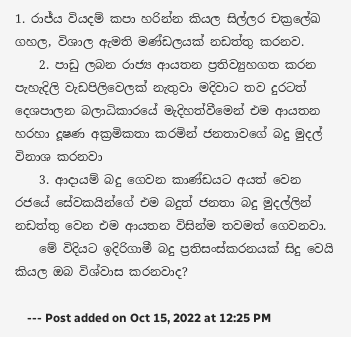1. රාජ්ය වියදම් කපා හරින්න කියල සිල්ලර චක්‍රලේඛ ගහල, විශාල ඇමති මණ්ඩලයක් නඩත්තු කරනව.
    2. පාඩු ලබන රාජ්‍ය ආයතන ප්‍රතිව්‍යුහගත කරන පැහැදිලි වැඩපිලිවෙලක් නැතුවා මදිවාට තව දුරටත් දෙශපාලන බලාධිකාරයේ මැදිහත්වීමෙන් එම ආයතන හරහා දූෂණ අක්‍රමිකතා කරමින් ජනතාවගේ බදු මුදල් විනාශ කරනවා
    3. ආදායම් බදු ගෙවන කාණ්ඩයට අයත් වෙන රජයේ සේවකයින්ගේ එම බදුත් ජනතා බදු මුදල්ලින් නඩත්තු වෙන එම ආයතන විසින්ම තවමත් ගෙවනවා.
    මේ විදියට ඉදිරිගාමී බදු ප්‍රතිසංස්කරනයක් සිදු වෙයි කියල ඔබ විශ්වාස කරනවාද?

    --- Post added on Oct 15, 2022 at 12:25 PM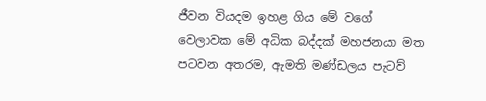ජීවන වියදම ඉහළ ගිය මේ වගේ වෙලාවක මේ අධික බද්දක් මහජනයා මත පටවන අතරම, ඇමති මණ්ඩලය පැටව්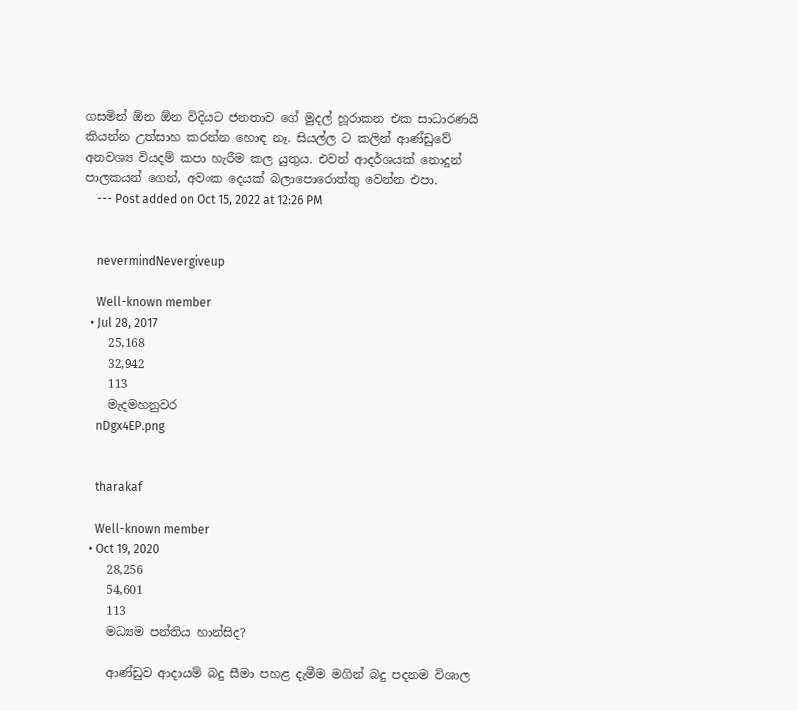ගසමින් ඕන ඕන විදියට ජනතාව ගේ මුදල් හූරාකන එක සාධාරණයි කියන්න උත්සාහ කරන්න හොඳ නෑ. සියල්ල ට කලින් ආණ්ඩුවේ අනවශ්‍ය වියදම් කපා හැරීම කල යුතුය. එවන් ආදර්ශයක් නොදුන් පාලකයන් ගෙන්, අවංක දෙයක් බලාපොරොත්තු වෙන්න එපා.
    --- Post added on Oct 15, 2022 at 12:26 PM


    nevermindNevergiveup

    Well-known member
  • Jul 28, 2017
    25,168
    32,942
    113
    මැදමහනුවර
    nDgx4EP.png


    tharakaf

    Well-known member
  • Oct 19, 2020
    28,256
    54,601
    113
    මධ්‍යම පන්තිය හාන්සිද?

    ආණ්ඩුව ආදායම් බදු සීමා පහළ දැමීම මගින් බදු පදනම විශාල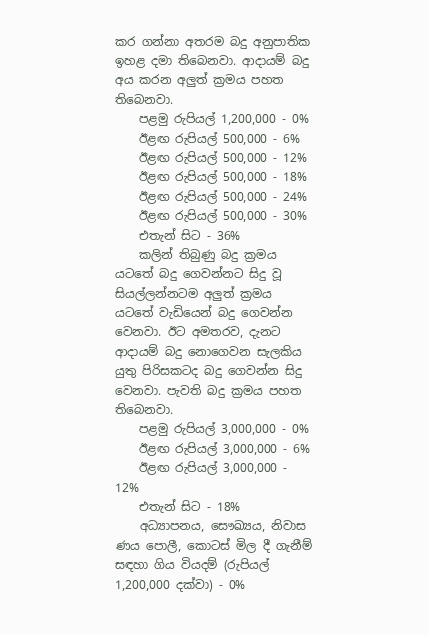කර ගන්නා අතරම බදු අනුපාතික ඉහළ දමා තිබෙනවා. ආදායම් බදු අය කරන අලුත් ක්‍රමය පහත තිබෙනවා.
    පළමු රුපියල් 1,200,000 - 0%
    ඊළඟ රුපියල් 500,000 - 6%
    ඊළඟ රුපියල් 500,000 - 12%
    ඊළඟ රුපියල් 500,000 - 18%
    ඊළඟ රුපියල් 500,000 - 24%
    ඊළඟ රුපියල් 500,000 - 30%
    එතැන් සිට - 36%
    කලින් තිබුණු බදු ක්‍රමය යටතේ බදු ගෙවන්නට සිදු වූ සියල්ලන්නටම අලුත් ක්‍රමය යටතේ වැඩියෙන් බදු ගෙවන්න වෙනවා. ඊට අමතරව, දැනට ආදායම් බදු නොගෙවන සැලකිය යුතු පිරිසකටද බදු ගෙවන්න සිදු වෙනවා. පැවති බදු ක්‍රමය පහත තිබෙනවා.
    පළමු රුපියල් 3,000,000 - 0%
    ඊළඟ රුපියල් 3,000,000 - 6%
    ඊළඟ රුපියල් 3,000,000 - 12%
    එතැන් සිට - 18%
    අධ්‍යාපනය, සෞඛ්‍යය, නිවාස ණය පොලී, කොටස් මිල දී ගැනීම් සඳහා ගිය වියදම් (රුපියල් 1,200,000 දක්වා) - 0%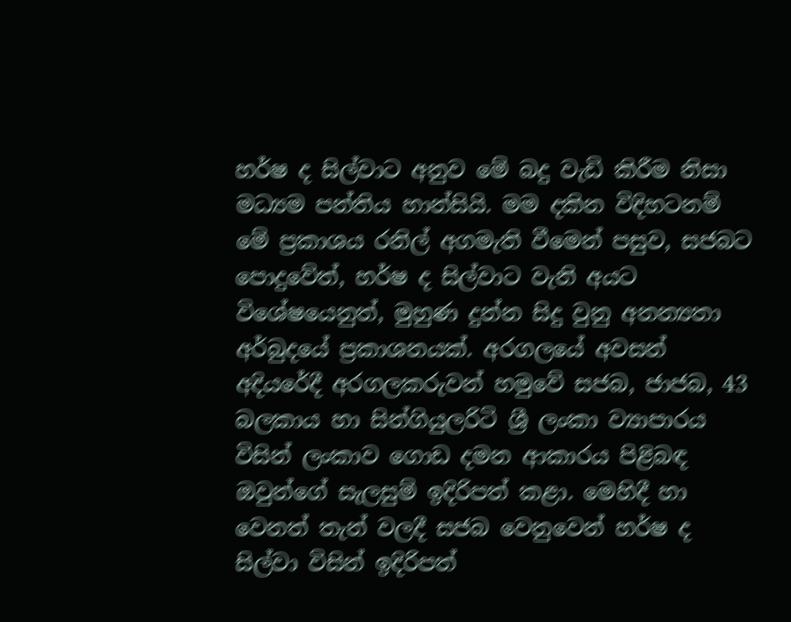හර්ෂ ද සිල්වාට අනුව මේ බදු වැඩි කිරීම නිසා මධ්‍යම පන්තිය හාන්සියි. මම දකින විදිහටනම් මේ ප්‍රකාශය රනිල් අගමැති වීමෙන් පසුව, සජබට පොදුවේත්, හර්ෂ ද සිල්වාට වැනි අයට විශේෂයෙනුත්, මුහුණ දුන්න සිදු වුනු අනන්‍යතා අර්බුදයේ ප්‍රකාශනයක්. අරගලයේ අවසන් අදියරේදී අරගලකරුවන් හමුවේ සජබ, ජාජබ, 43 බලකාය හා සින්ගියුලරිටි ශ්‍රී ලංකා ව්‍යාපාරය විසින් ලංකාව ගොඩ දමන ආකාරය පිළිබඳ ඔවුන්ගේ සැලසුම් ඉදිරිපත් කළා. මෙහිදී හා වෙනත් තැන් වලදී සජබ වෙනුවෙන් හර්ෂ ද සිල්වා විසින් ඉදිරිපත්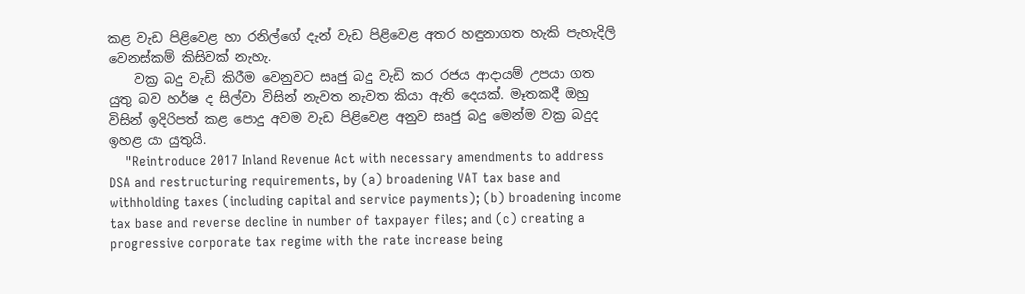කළ වැඩ පිළිවෙළ හා රනිල්ගේ දැන් වැඩ පිළිවෙළ අතර හඳුනාගත හැකි පැහැදිලි වෙනස්කම් කිසිවක් නැහැ.
    වක්‍ර බදු වැඩි කිරීම වෙනුවට සෘජු බදු වැඩි කර රජය ආදායම් උපයා ගත යුතු බව හර්ෂ ද සිල්වා විසින් නැවත නැවත කියා ඇති දෙයක්. මෑතකදී ඔහු විසින් ඉදිරිපත් කළ පොදු අවම වැඩ පිළිවෙළ අනුව සෘජු බදු මෙන්ම වක්‍ර බදුද ඉහළ යා යුතුයි.
    "Reintroduce 2017 Inland Revenue Act with necessary amendments to address DSA and restructuring requirements, by (a) broadening VAT tax base and withholding taxes (including capital and service payments); (b) broadening income tax base and reverse decline in number of taxpayer files; and (c) creating a progressive corporate tax regime with the rate increase being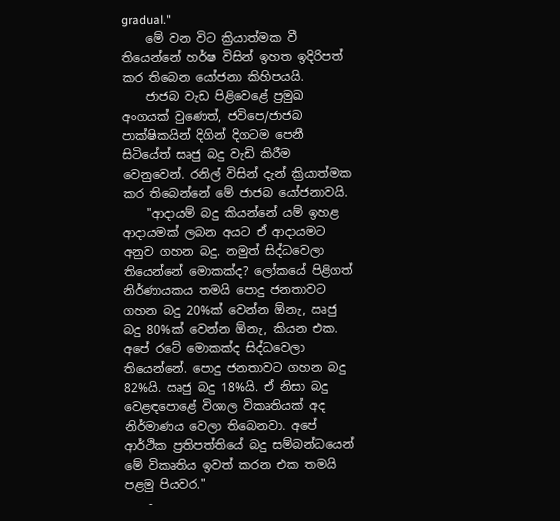gradual."
    මේ වන විට ක්‍රියාත්මක වී තියෙන්නේ හර්ෂ විසින් ඉහත ඉදිරිපත් කර තිබෙන යෝජනා කිහිපයයි.
    ජාජබ වැඩ පිළිවෙළේ ප්‍රමුඛ අංගයක් වුණෙත්, ජවිපෙ/ජාජබ පාක්ෂිකයින් දිගින් දිගටම පෙනී සිටියේත් සෘජු බදු වැඩි කිරීම වෙනුවෙන්. රනිල් විසින් දැන් ක්‍රියාත්මක කර තිබෙන්නේ මේ ජාජබ යෝජනාවයි.
    "ආදායම් බදු කියන්නේ යම් ඉහළ ආදායමක් ලබන අයට ඒ ආදායමට අනුව ගහන බදු. නමුත් සිද්ධවෙලා තියෙන්නේ මොකක්ද? ලෝකයේ පිළිගත් නිර්ණායකය තමයි පොදු ජනතාවට ගහන බදු 20%ක් වෙන්න ඕනැ, ඍජු බදු 80%ක් වෙන්න ඕනැ, කියන එක. අපේ රටේ මොකක්ද සිද්ධවෙලා තියෙන්නේ. පොදු ජනතාවට ගහන බදු 82%යි. ඍජු බදු 18%යි. ඒ නිසා බදු වෙළඳපොළේ විශාල විකෘතියක් අද නිර්මාණය වෙලා තිබෙනවා. අපේ ආර්ථික ප්‍රතිපත්තියේ බදු සම්බන්ධයෙන් මේ විකෘතිය ඉවත් කරන එක තමයි පළමු පියවර."
    -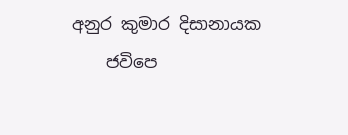අනුර කුමාර දිසානායක
    ජවිපෙ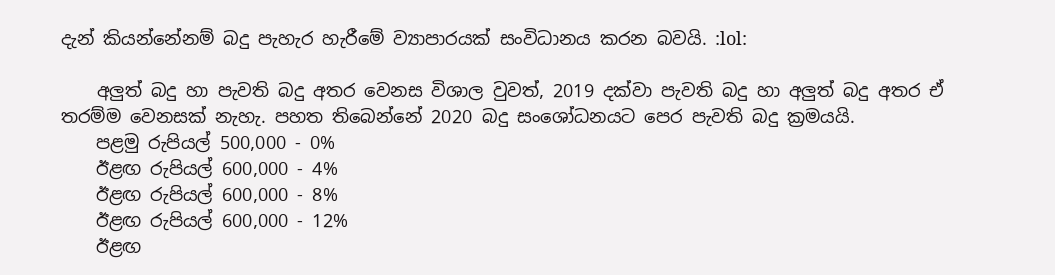දැන් කියන්නේනම් බදු පැහැර හැරීමේ ව්‍යාපාරයක් සංවිධානය කරන බවයි. :lol:

    අලුත් බදු හා පැවති බදු අතර වෙනස විශාල වුවත්, 2019 දක්වා පැවති බදු හා අලුත් බදු අතර ඒ තරම්ම වෙනසක් නැහැ. පහත තිබෙන්නේ 2020 බදු සංශෝධනයට පෙර පැවති බදු ක්‍රමයයි.
    පළමු රුපියල් 500,000 - 0%
    ඊළඟ රුපියල් 600,000 - 4%
    ඊළඟ රුපියල් 600,000 - 8%
    ඊළඟ රුපියල් 600,000 - 12%
    ඊළඟ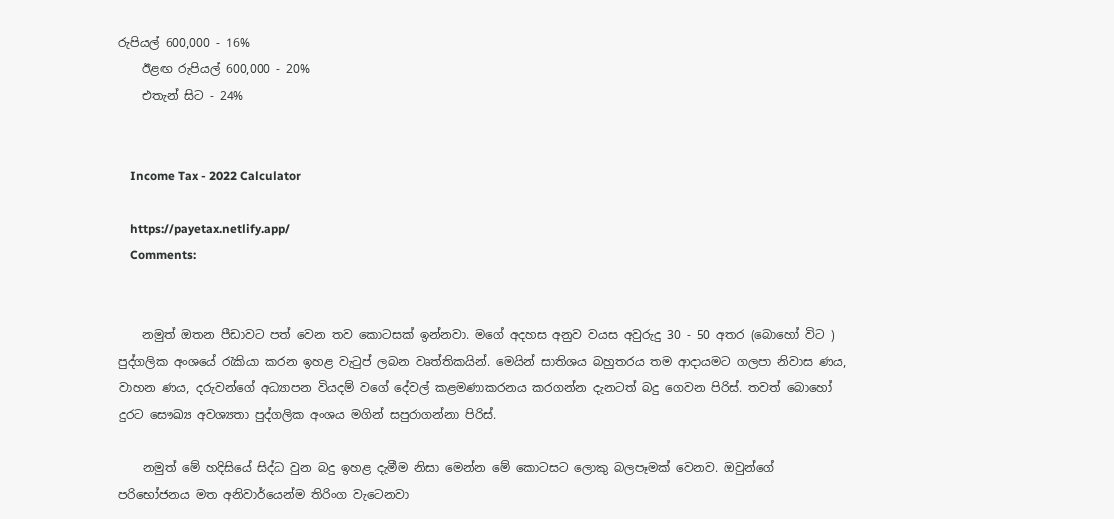රුපියල් 600,000 - 16%
    ඊළඟ රුපියල් 600,000 - 20%
    එතැන් සිට - 24%


    Income Tax - 2022 Calculator

    https://payetax.netlify.app/
    Comments:


    නමුත් ඔතන පීඩාවට පත් වෙන තව කොටසක් ඉන්නවා. මගේ අදහස අනුව වයස අවුරුදු 30 - 50 අතර (බොහෝ විට ) පුද්ගලික අංශයේ රැකියා කරන ඉහළ වැටුප් ලබන වෘත්තිකයින්. මෙයින් සාතිශය බහුතරය තම ආදායමට ගලපා නිවාස ණය, වාහන ණය, දරුවන්ගේ අධ්‍යාපන වියදම් වගේ දේවල් කළමණාකරනය කරගන්න දැනටත් බදු ගෙවන පිරිස්. තවත් බොහෝ දුරට සෞඛ්‍ය අවශ්‍යතා පුද්ගලික අංශය මගින් සපුරාගන්නා පිරිස්.

    නමුත් මේ හදිසියේ සිද්ධ වුන බදු ඉහළ දැමීම නිසා මෙන්න මේ කොටසට ලොකු බලපෑමක් වෙනව. ඔවුන්ගේ පරිභෝජනය මත අනිවාර්යෙන්ම තිරිංග වැටෙනවා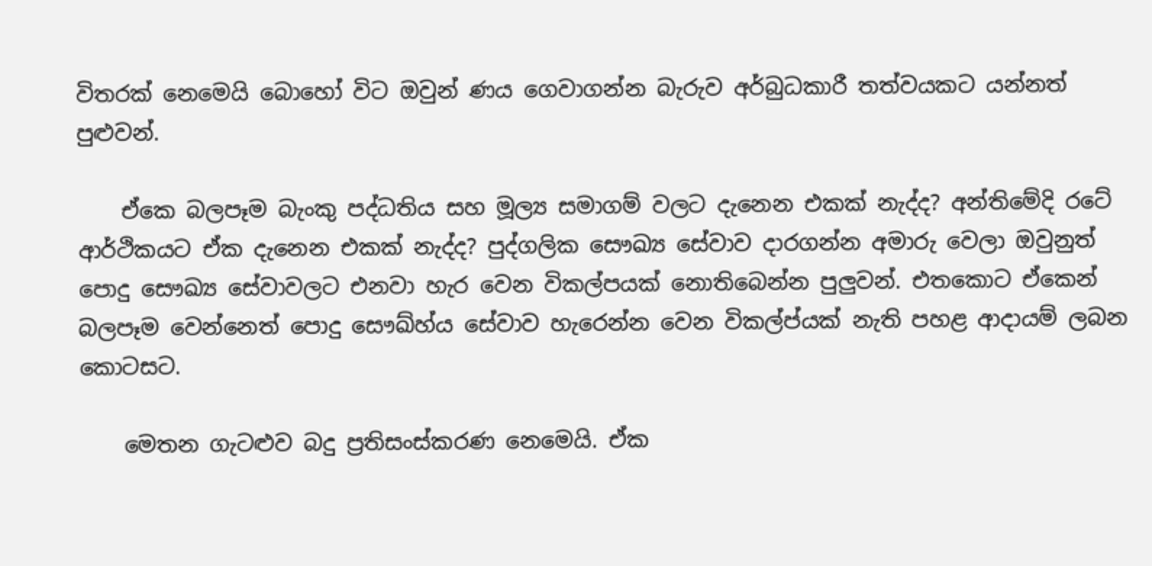විතරක් නෙමෙයි බොහෝ විට ඔවුන් ණය ගෙවාගන්න බැරුව අර්බුධකාරී තත්වයකට යන්නත් පුළුවන්.

    ඒකෙ බලපෑම බැංකු පද්ධතිය සහ මූල්‍ය සමාගම් වලට දැනෙන එකක් නැද්ද? අන්තිමේදි රටේ ආර්ථිකයට ඒක දැනෙන එකක් නැද්ද? පුද්ගලික සෞඛ්‍ය සේවාව දාරගන්න අමාරු වෙලා ඔවුනුත් පොදු සෞඛ්‍ය සේවාවලට එනවා හැර වෙන විකල්පයක් නොතිබෙන්න පුලුවන්. එතකොට ඒකෙන් බලපෑම වෙන්නෙත් පොදු සෞඛ්හ්ය සේවාව හැරෙන්න වෙන විකල්ප්යක් නැති පහළ ආදායම් ලබන කොටසට.

    මෙතන ගැටළුව බදු ප්‍රතිසංස්කරණ නෙමෙයි. ඒක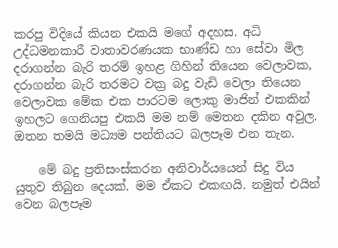කරපු විදියේ කියන එකයි මගේ අදහස. අධි උද්ධමනකාරී වාතාවරණයක භාණ්ඩ හා සේවා මිල දරාගන්න බැරි තරම් ඉහළ ගිහින් තියෙන වෙලාවක, දරාගන්න බැරි තරමට වක්‍ර බදු වැඩි වෙලා තියෙන වෙලාවක මේක එක පාරටම ලොකු මාජින් එකකින් ඉහලට ගෙනියපු එකයි මම නම් මෙතන දකින අවුල. ඔතන තමයි මධ්‍යම පන්තියට බලපෑම එන තැන.

    මේ බදු ප්‍රතිසංස්කරන අනිවාර්යයෙන් සිදු විය යුතුව තිබුන දෙයක්. මම ඒකට එකඟයි. නමුත් එයින් වෙන බලපෑම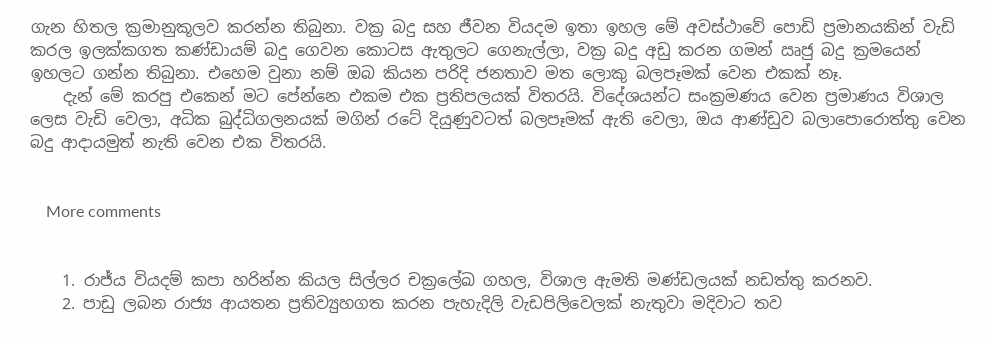ගැන හිතල ක්‍රමානුකූලව කරන්න තිබුනා. වක්‍ර බදු සහ ජීවන වියදම ඉතා ඉහල මේ අවස්ථාවේ පොඩි ප්‍රමානයකින් වැඩි කරල ඉලක්කගත කණ්ඩායම් බදු ගෙවන කොටස ඇතුලට ගෙනැල්ලා, වක්‍ර බදු අඩු කරන ගමන් ඍජු බදු ක්‍රමයෙන් ඉහලට ගන්න තිබුනා. එහෙම වුනා නම් ඔබ කියන පරිදි ජනතාව මත ලොකු බලපෑමක් වෙන එකක් නෑ.
    දැන් මේ කරපු එකෙන් මට පේන්නෙ එකම එක ප්‍රතිපලයක් විතරයි. විදේශයන්ට සංක්‍රමණය වෙන ප්‍රමාණය විශාල ලෙස වැඩි වෙලා, අධික බුද්ධිගලනයක් මගින් රටේ දියුණුවටත් බලපෑමක් ඇති වෙලා, ඔය ආණ්ඩුව බලාපොරොත්තු වෙන බදු ආදායමුත් නැති වෙන එක විතරයි.


    More comments


    1. රාජ්ය වියදම් කපා හරින්න කියල සිල්ලර චක්‍රලේඛ ගහල, විශාල ඇමති මණ්ඩලයක් නඩත්තු කරනව.
    2. පාඩු ලබන රාජ්‍ය ආයතන ප්‍රතිව්‍යුහගත කරන පැහැදිලි වැඩපිලිවෙලක් නැතුවා මදිවාට තව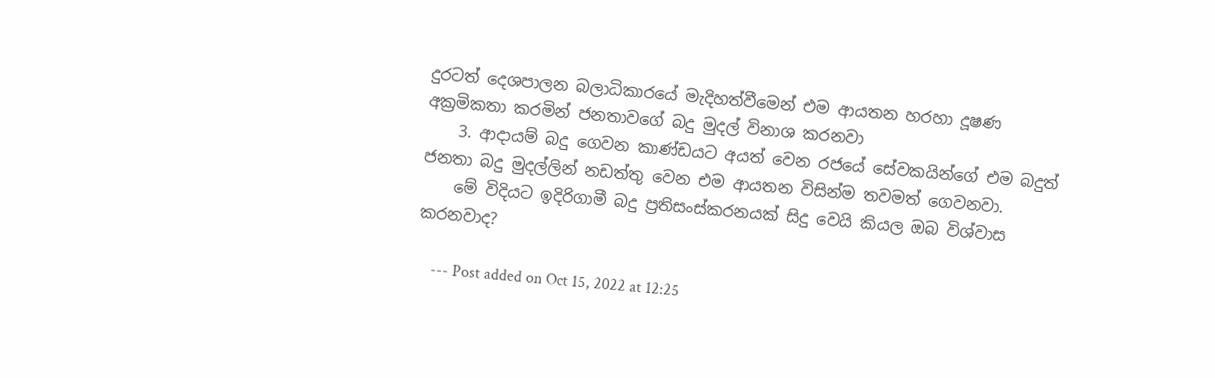දුරටත් දෙශපාලන බලාධිකාරයේ මැදිහත්වීමෙන් එම ආයතන හරහා දූෂණ අක්‍රමිකතා කරමින් ජනතාවගේ බදු මුදල් විනාශ කරනවා
    3. ආදායම් බදු ගෙවන කාණ්ඩයට අයත් වෙන රජයේ සේවකයින්ගේ එම බදුත් ජනතා බදු මුදල්ලින් නඩත්තු වෙන එම ආයතන විසින්ම තවමත් ගෙවනවා.
    මේ විදියට ඉදිරිගාමී බදු ප්‍රතිසංස්කරනයක් සිදු වෙයි කියල ඔබ විශ්වාස කරනවාද?

    --- Post added on Oct 15, 2022 at 12:25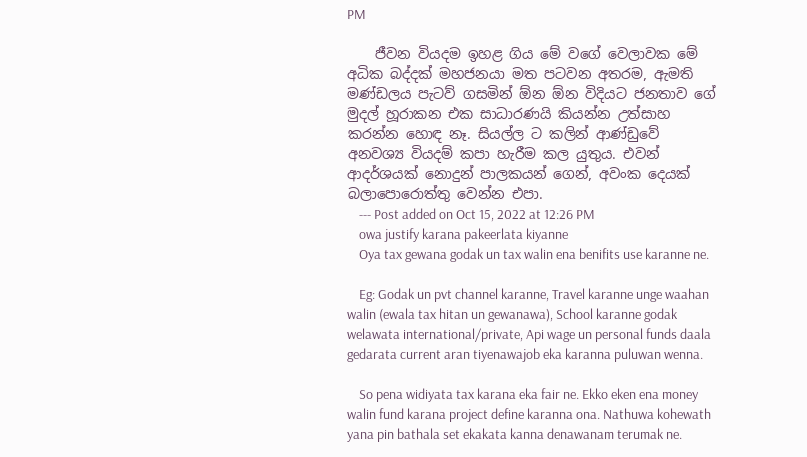PM

    ජීවන වියදම ඉහළ ගිය මේ වගේ වෙලාවක මේ අධික බද්දක් මහජනයා මත පටවන අතරම, ඇමති මණ්ඩලය පැටව් ගසමින් ඕන ඕන විදියට ජනතාව ගේ මුදල් හූරාකන එක සාධාරණයි කියන්න උත්සාහ කරන්න හොඳ නෑ. සියල්ල ට කලින් ආණ්ඩුවේ අනවශ්‍ය වියදම් කපා හැරීම කල යුතුය. එවන් ආදර්ශයක් නොදුන් පාලකයන් ගෙන්, අවංක දෙයක් බලාපොරොත්තු වෙන්න එපා.
    --- Post added on Oct 15, 2022 at 12:26 PM
    owa justify karana pakeerlata kiyanne
    Oya tax gewana godak un tax walin ena benifits use karanne ne.

    Eg: Godak un pvt channel karanne, Travel karanne unge waahan walin (ewala tax hitan un gewanawa), School karanne godak welawata international/private, Api wage un personal funds daala gedarata current aran tiyenawajob eka karanna puluwan wenna.

    So pena widiyata tax karana eka fair ne. Ekko eken ena money walin fund karana project define karanna ona. Nathuwa kohewath yana pin bathala set ekakata kanna denawanam terumak ne.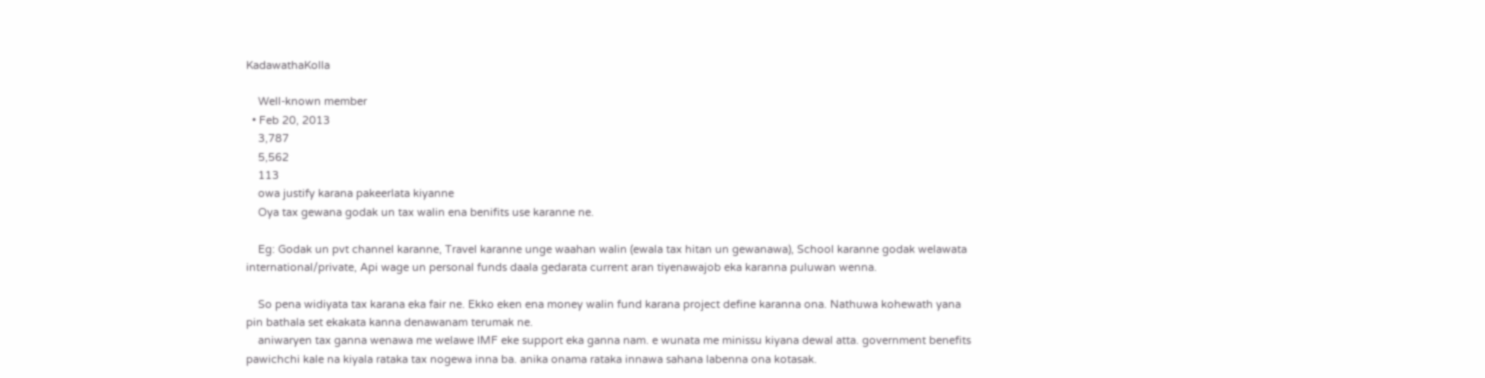KadawathaKolla

    Well-known member
  • Feb 20, 2013
    3,787
    5,562
    113
    owa justify karana pakeerlata kiyanne
    Oya tax gewana godak un tax walin ena benifits use karanne ne.

    Eg: Godak un pvt channel karanne, Travel karanne unge waahan walin (ewala tax hitan un gewanawa), School karanne godak welawata international/private, Api wage un personal funds daala gedarata current aran tiyenawajob eka karanna puluwan wenna.

    So pena widiyata tax karana eka fair ne. Ekko eken ena money walin fund karana project define karanna ona. Nathuwa kohewath yana pin bathala set ekakata kanna denawanam terumak ne.
    aniwaryen tax ganna wenawa me welawe IMF eke support eka ganna nam. e wunata me minissu kiyana dewal atta. government benefits pawichchi kale na kiyala rataka tax nogewa inna ba. anika onama rataka innawa sahana labenna ona kotasak.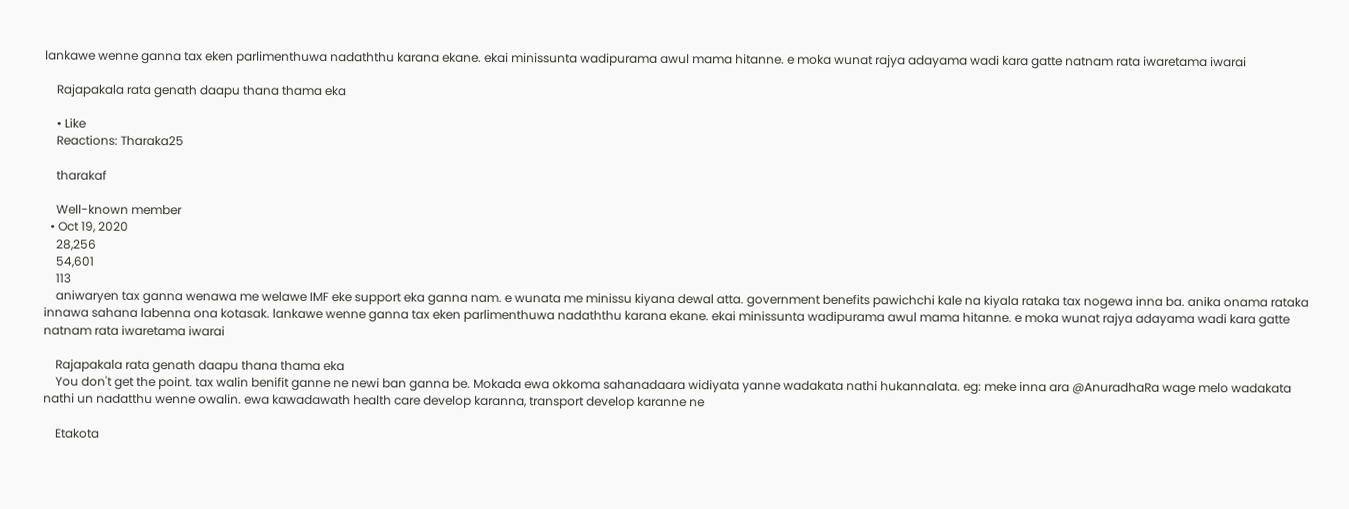lankawe wenne ganna tax eken parlimenthuwa nadaththu karana ekane. ekai minissunta wadipurama awul mama hitanne. e moka wunat rajya adayama wadi kara gatte natnam rata iwaretama iwarai

    Rajapakala rata genath daapu thana thama eka

    • Like
    Reactions: Tharaka25

    tharakaf

    Well-known member
  • Oct 19, 2020
    28,256
    54,601
    113
    aniwaryen tax ganna wenawa me welawe IMF eke support eka ganna nam. e wunata me minissu kiyana dewal atta. government benefits pawichchi kale na kiyala rataka tax nogewa inna ba. anika onama rataka innawa sahana labenna ona kotasak. lankawe wenne ganna tax eken parlimenthuwa nadaththu karana ekane. ekai minissunta wadipurama awul mama hitanne. e moka wunat rajya adayama wadi kara gatte natnam rata iwaretama iwarai

    Rajapakala rata genath daapu thana thama eka
    You don't get the point. tax walin benifit ganne ne newi ban ganna be. Mokada ewa okkoma sahanadaara widiyata yanne wadakata nathi hukannalata. eg: meke inna ara @AnuradhaRa wage melo wadakata nathi un nadatthu wenne owalin. ewa kawadawath health care develop karanna, transport develop karanne ne

    Etakota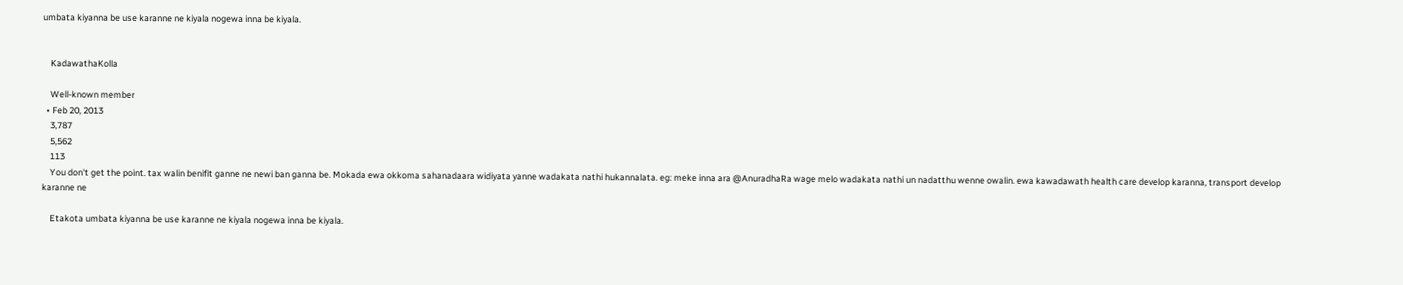umbata kiyanna be use karanne ne kiyala nogewa inna be kiyala.


    KadawathaKolla

    Well-known member
  • Feb 20, 2013
    3,787
    5,562
    113
    You don't get the point. tax walin benifit ganne ne newi ban ganna be. Mokada ewa okkoma sahanadaara widiyata yanne wadakata nathi hukannalata. eg: meke inna ara @AnuradhaRa wage melo wadakata nathi un nadatthu wenne owalin. ewa kawadawath health care develop karanna, transport develop karanne ne

    Etakota umbata kiyanna be use karanne ne kiyala nogewa inna be kiyala.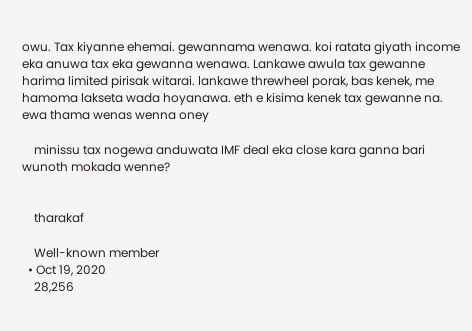owu. Tax kiyanne ehemai. gewannama wenawa. koi ratata giyath income eka anuwa tax eka gewanna wenawa. Lankawe awula tax gewanne harima limited pirisak witarai. lankawe threwheel porak, bas kenek, me hamoma lakseta wada hoyanawa. eth e kisima kenek tax gewanne na. ewa thama wenas wenna oney

    minissu tax nogewa anduwata IMF deal eka close kara ganna bari wunoth mokada wenne?


    tharakaf

    Well-known member
  • Oct 19, 2020
    28,256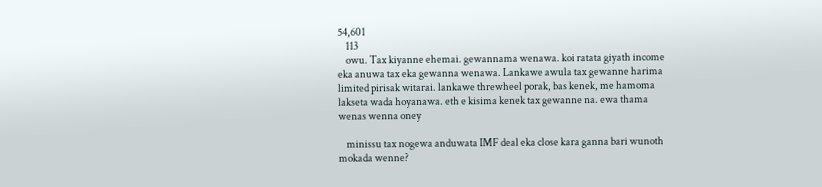54,601
    113
    owu. Tax kiyanne ehemai. gewannama wenawa. koi ratata giyath income eka anuwa tax eka gewanna wenawa. Lankawe awula tax gewanne harima limited pirisak witarai. lankawe threwheel porak, bas kenek, me hamoma lakseta wada hoyanawa. eth e kisima kenek tax gewanne na. ewa thama wenas wenna oney

    minissu tax nogewa anduwata IMF deal eka close kara ganna bari wunoth mokada wenne?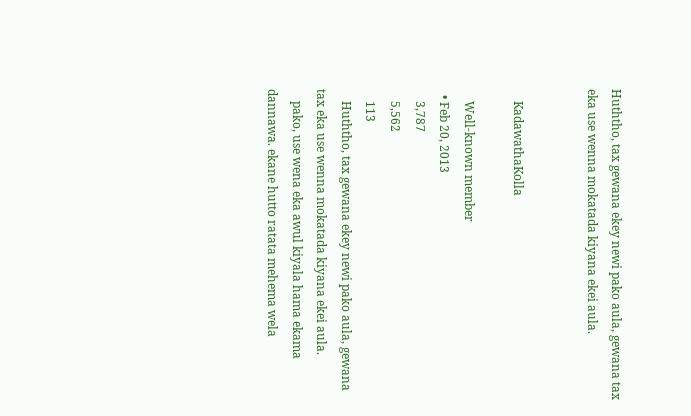Huththo, tax gewana ekey newi pako aula, gewana tax eka use wenna mokatada kiyana ekei aula.


    KadawathaKolla

    Well-known member
  • Feb 20, 2013
    3,787
    5,562
    113
    Huththo, tax gewana ekey newi pako aula, gewana tax eka use wenna mokatada kiyana ekei aula.
    pako, use wena eka awul kiyala hama ekama dannawa. ekane hutto ratata mehema wela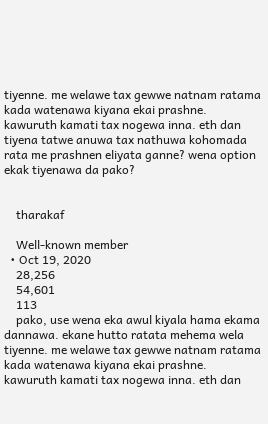tiyenne. me welawe tax gewwe natnam ratama kada watenawa kiyana ekai prashne. kawuruth kamati tax nogewa inna. eth dan tiyena tatwe anuwa tax nathuwa kohomada rata me prashnen eliyata ganne? wena option ekak tiyenawa da pako?


    tharakaf

    Well-known member
  • Oct 19, 2020
    28,256
    54,601
    113
    pako, use wena eka awul kiyala hama ekama dannawa. ekane hutto ratata mehema wela tiyenne. me welawe tax gewwe natnam ratama kada watenawa kiyana ekai prashne. kawuruth kamati tax nogewa inna. eth dan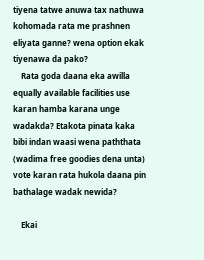tiyena tatwe anuwa tax nathuwa kohomada rata me prashnen eliyata ganne? wena option ekak tiyenawa da pako?
    Rata goda daana eka awilla equally available facilities use karan hamba karana unge wadakda? Etakota pinata kaka bibi indan waasi wena paththata (wadima free goodies dena unta) vote karan rata hukola daana pin bathalage wadak newida?

    Ekai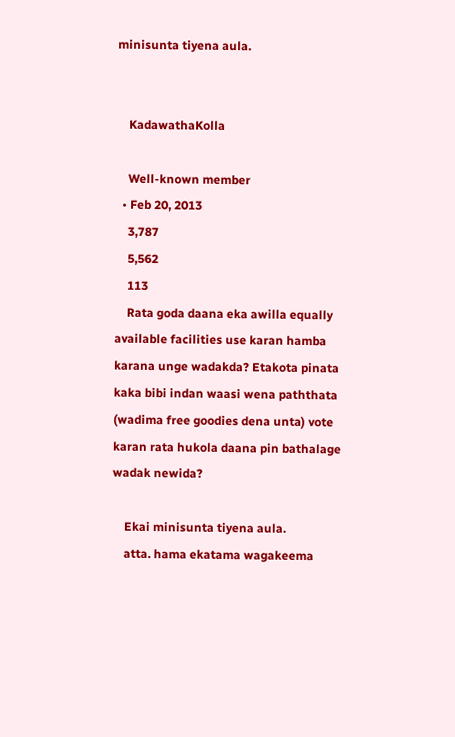minisunta tiyena aula.


    KadawathaKolla

    Well-known member
  • Feb 20, 2013
    3,787
    5,562
    113
    Rata goda daana eka awilla equally available facilities use karan hamba karana unge wadakda? Etakota pinata kaka bibi indan waasi wena paththata (wadima free goodies dena unta) vote karan rata hukola daana pin bathalage wadak newida?

    Ekai minisunta tiyena aula.
    atta. hama ekatama wagakeema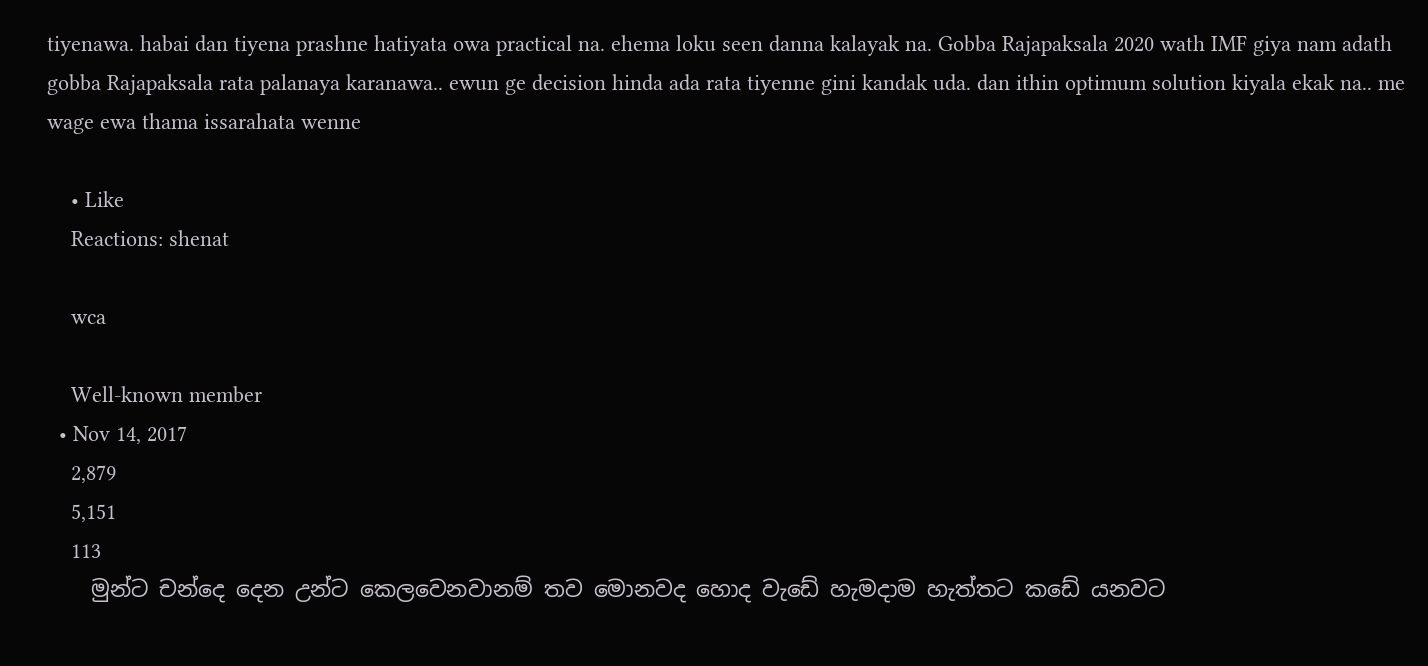tiyenawa. habai dan tiyena prashne hatiyata owa practical na. ehema loku seen danna kalayak na. Gobba Rajapaksala 2020 wath IMF giya nam adath gobba Rajapaksala rata palanaya karanawa.. ewun ge decision hinda ada rata tiyenne gini kandak uda. dan ithin optimum solution kiyala ekak na.. me wage ewa thama issarahata wenne

    • Like
    Reactions: shenat

    wca

    Well-known member
  • Nov 14, 2017
    2,879
    5,151
    113
    මුන්ට චන්දෙ දෙන උන්ට කෙලවෙනවානම් තව මොනවද හොද වැඩේ හැමදාම හැත්තට කඩේ යනවට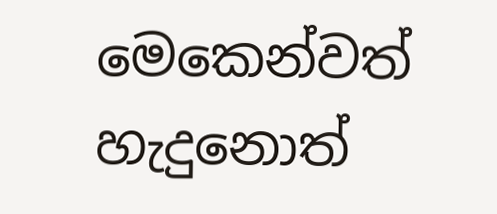මෙකෙන්වත් හැදුනොත්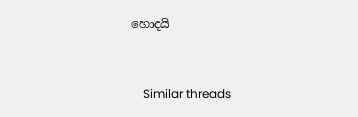හොදයි


    Similar threads